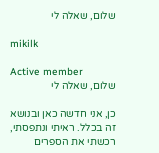שלום, שאלה לי

mikilk

Active member
שלום, שאלה לי

כן, אני חדשה כאן ובנושא זה בכלל. ראיתי ונתפסתי, רכשתי את הספרים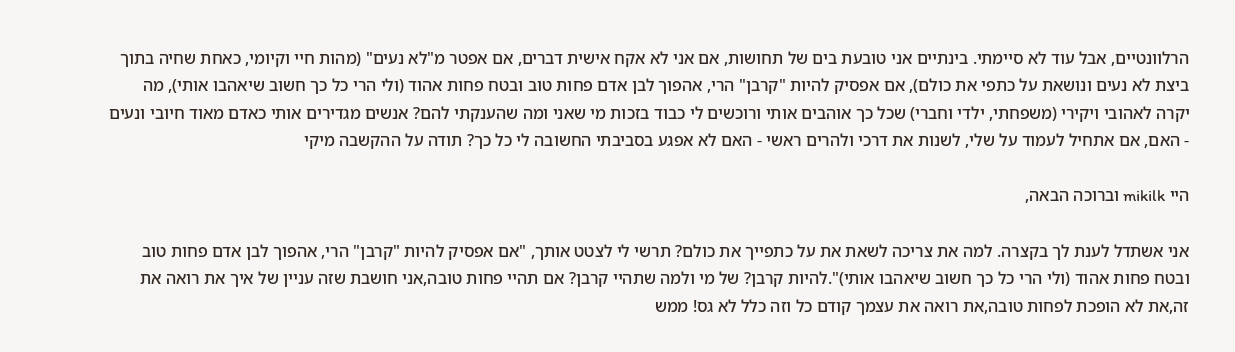הרלוונטיים, אבל עוד לא סיימתי. בינתיים אני טובעת בים של תחושות, אם אני לא אקח אישית דברים, אם אפטר מ"לא נעים" (מהות חיי וקיומי, כאחת שחיה בתוך ביצת לא נעים ונושאת על כתפי את כולם), אם אפסיק להיות "קרבן" הרי, אהפוך לבן אדם פחות טוב ובטח פחות אהוד (ולי הרי כל כך חשוב שיאהבו אותי), מה יקרה לאהובי ויקירי (משפחתי, ילדי וחברי) שכל כך אוהבים אותי ורוכשים לי כבוד בזכות מי שאני ומה שהענקתי להם? אנשים מגדירים אותי כאדם מאוד חיובי ונעים - האם, אם אתחיל לעמוד על שלי, לשנות את דרכי ולהרים ראשי - האם לא אפגע בסביבתי החשובה לי כל כך? תודה על ההקשבה מיקי

היי mikilk וברוכה הבאה,

אני אשתדל לענת לך בקצרה. למה את צריכה לשאת את על כתפייך את כולם? תרשי לי לצטט אותך, "אם אפסיק להיות "קרבן" הרי, אהפוך לבן אדם פחות טוב ובטח פחות אהוד (ולי הרי כל כך חשוב שיאהבו אותי)".להיות קרבן? של מי ולמה שתהיי קרבן? אם תהיי פחות טובה,אני חושבת שזה עניין של איך את רואה את זה,את לא הופכת לפחות טובה,את רואה את עצמך קודם כל וזה כלל לא גס! ממש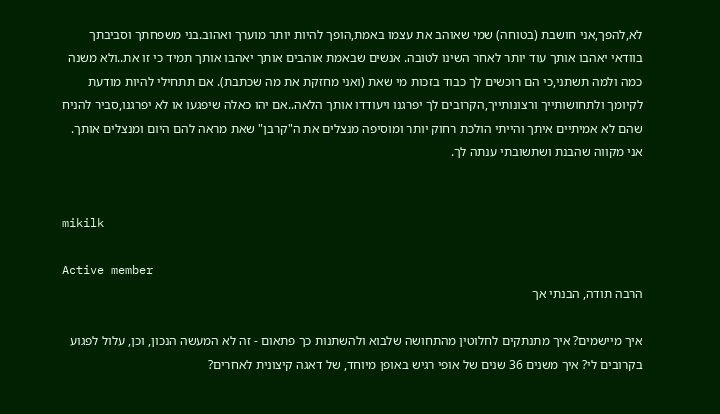לא,להפך,אני חושבת (בטוחה) שמי שאוהב את עצמו באמת,הופך להיות יותר מוערך ואהוב.בני משפחתך וסביבתך בוודאי יאהבו אותך עוד יותר לאחר השינו לטובה. אנשים שבאמת אוהבים אותך יאהבו אותך תמיד כי זו את..ולא משנה כמה ולמה תשתני,כי הם רוכשים לך כבוד בזכות מי שאת (ואני מחזקת את מה שכתבת). אם תתחילי להיות מודעת לקיומך ולתחושותייך ורצונותייך,הקרובים לך יפרגנו ויעודדו אותך הלאה..אם יהו כאלה שיפגעו או לא יפרגנו,סביר להניח שהם לא אמיתיים איתך והייתי הולכת רחוק יותר ומוסיפה מנצלים את ה"קרבן" שאת מראה להם היום ומנצלים אותך. אני מקווה שהבנת ושתשובתי ענתה לך.


mikilk

Active member
הרבה תודה, הבנתי אך

איך מיישמים? איך מתנתקים לחלוטין מהתחושה שלבוא ולהשתנות כך פתאום - זה לא המעשה הנכון, וכן, עלול לפגוע בקרובים לי? איך משנים 36 שנים של אופי רגיש באופן מיוחד, של דאגה קיצונית לאחרים?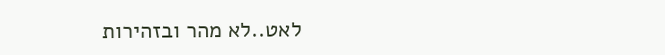לאט..לא מהר ובזהירות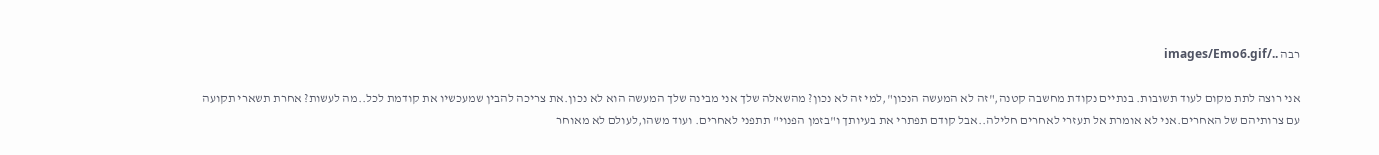רבה ../images/Emo6.gif

אני רוצה לתת מקום לעוד תשובות. בנתיים נקודת מחשבה קטנה,"זה לא המעשה הנכון",למי זה לא נכון? מהשאלה שלך אני מבינה שלך המעשה הוא לא נכון.את צריכה להבין שמעכשיו את קודמת לכל..מה לעשות? אחרת תשארי תקועה עם צרותיהם של האחרים.אני לא אומרת אל תעזרי לאחרים חלילה..אבל קודם תפתרי את בעיותך ו"בזמן הפנוי" תתפני לאחרים. ועוד משהו,לעולם לא מאוחר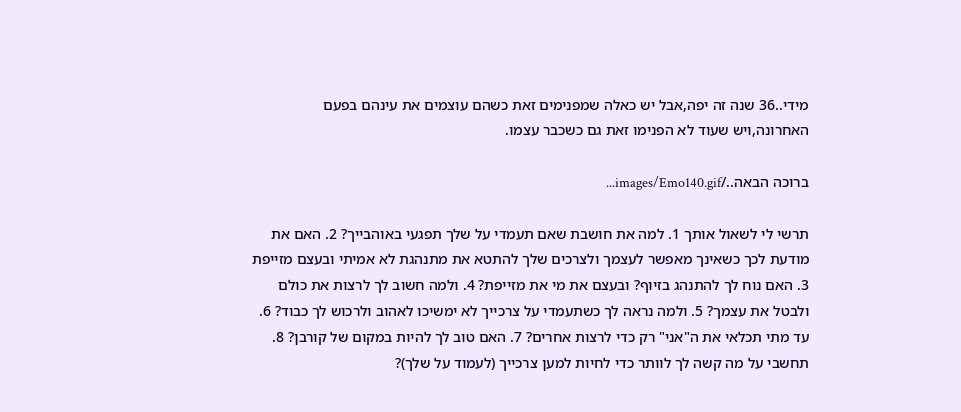מידי..36 שנה זה יפה,אבל יש כאלה שמפנימים זאת כשהם עוצמים את עינהם בפעם האחרונה,ויש שעוד לא הפנימו זאת גם כשכבר עצמו.

ברוכה הבאה../images/Emo140.gif...

תרשי לי לשאול אותך 1. למה את חושבת שאם תעמדי על שלך תפגעי באוהבייך? 2. האם את מודעת לכך כשאינך מאפשר לעצמך ולצרכים שלך להתטא את מתנהגת לא אמיתי ובעצם מזייפת 3. האם נוח לך להתנהג בזיוף? ובעצם את מי את מזייפת? 4. ולמה חשוב לך לרצות את כולם ולבטל את עצמך? 5. ולמה נראה לך כשתעמדי על צרכייך לא ימשיכו לאהוב ולרכוש לך כבוד? 6. עד מתי תכלאי את ה"אני" רק כדי לרצות אחרים? 7. האם טוב לך להיות במקום של קורבן? 8. תחשבי על מה קשה לך לוותר כדי לחיות למען צרכייך (לעמוד על שלך)?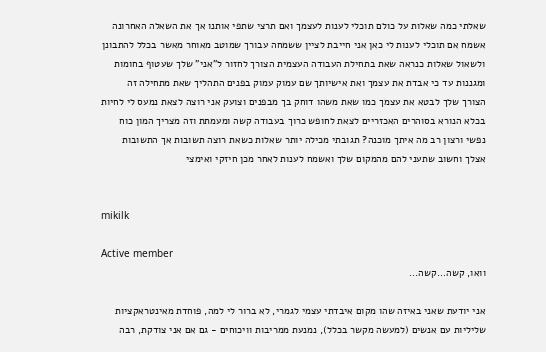שאלתי כמה שאלות על כולם תוכלי לענות לעצמך ואם תרצי שתפי אותנו אך את השאלה האחרונה אשמח אם תוכלי לענות לי כאן אני חייבת לציין ששמחה עבורך שמוטב מאוחר מאשר בכלל להתבונן ולשאול שאלות כנראה שאת בתחילת העבודה העצמית הצורך לחזור ל"אני" שלך שעטוף בחומות ומגננות עד כי אבדת את עצמך ואת אישיותך שם עמוק עמוק בפנים התהליך שאת מתחילה זה הצורך שלך לבטא את עצמך כמו שאת משהו דוחק בך מבפנים וצועק אני רוצה לצאת נמעס לי לחיות בכלא הנורא בסוהרים האכזריים לצאת לחופש כרוך בעבודה קשה ומעמתת וזה מצריך המון כוח נפשי ורצון רב מה איתך מוכנה? תגובתי מכילה יותר שאלות כשאת רוצה תשובות אך התשובות אצלך וחשוב שתעני להם מהמקום שלך ואשמח לענות לאחר מכן חיזקי ואימצי


mikilk

Active member
וואו, קשה...קשה...

אני יודעת שאני באיזה שהו מקום איבדתי עצמי לגמרי, לא ברור לי למה, פוחדת מאינטראקציות שליליות עם אנשים (למעשה מקשר בכלל), נמנעת ממריבות וויכוחים - גם אם אני צודקת, רבה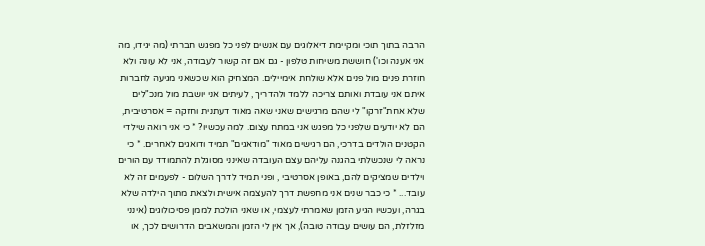הרבה בתוך תוכי ומקיימת דיאלוגים עם אנשים לפני כל מפגש חברתי (מה יגידו, מה אני אענה וכו') חוששת משיחות טלפון - גם אם זה קשור לעבודה, אני לא עונה ולא חוזרת פנים מול פנים אלא שולחת אימיילים. המצחיק הוא שכשאני מגיעה לחברות איתם אני עובדת ואותם צריכה ללמד ולהדריך , לעיתים אני יושבת מול מנכ"לים שלא אחת"זרקו" לי שהם מרגישים שאני שאה מאוד דעתנית וחזקה = אסרטיבית, הם לא יודעים שלפני כל מפגש אני במתח עצום. למה עכשיו? * כי אני רואה שילדי הקטנים הולדים בדרכי, הם רגישים מאוד "מודאגים" תמיד ודואגים לאחרים. * כי נראה לי שנכשלתי בהגנה עליהם עצם העובדה שאינני מסוגלת להתמודד עם הורים וילדים שמציקים להם, באופן אסרטיבי , ופני תמיד לדרך השלום - לפעמים זה לא עובד... * כי כבר שנים אני מחפשת דרך להעצמה אישית ולצאת מתוך הילדה שלא בגרה, ועכשיו הגיע הזמן שאמרתי לעצמי, או שאני הולכת לממן פסיכולוגים (אינני מזלזלת, הם עושים עבודה טובה), אך אין לי הזמן והמשאבים הדרושים לכך, או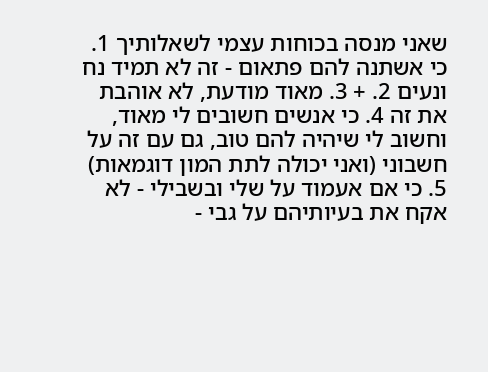שאני מנסה בכוחות עצמי לשאלותיך 1. כי אשתנה להם פתאום - זה לא תמיד נח ונעים 2. + 3. מאוד מודעת, לא אוהבת את זה 4. כי אנשים חשובים לי מאוד, וחשוב לי שיהיה להם טוב, גם עם זה על חשבוני (ואני יכולה לתת המון דוגמאות) 5. כי אם אעמוד על שלי ובשבילי - לא אקח את בעיותיהם על גבי -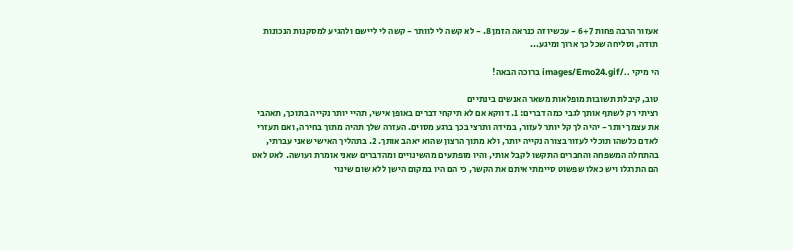אעזור הרבה פחות 6+7 - עכשיו זה כנראה הזמן 8. - לא קשה לי לוותר - קשה לי ליישם ולהגיע למסקנות הנכונות תודה, וסליחה שכל כך ארוך ומיגע...

הי מיקי ../images/Emo24.gif ברוכה הבאה!

טוב, קיבלת תשובות מופלאות משאר האנשים בינתיים
רציתי רק לשתף אותך לגבי כמה דברים: 1. דווקא אם לא תיקחי דברים באופן אישי, תהיי יותר נקייה בתוכך, תאהבי את עצמך יותר - יהיה לך קל יותר לעזור, במידה ותרצי בכך ברגע מסוים. העזרה שלך תהיה מתוך בחירה, ואם תעזרי לאדם כלשהו תוכלי לעזור בצורה נקייה יותר, ולא מתוך הרצון שהוא יאהב אותך. 2. בתהליך האישי שאני עברתי, בהתחלה המשפחה והחברים התקשו לקבל אותי, והיו מופתעים מהשינויים ומהדברים שאני אומרת ועושה. לאט לאט הם התרגלו ויש כאלו שפשוט סיימתי איתם את הקשר, כי הם היו במקום הישן ללא שום שינוי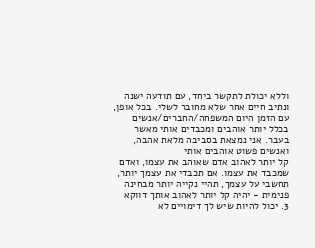וללא יכולת לתקשר ביחד, עם תודעה ישנה ונתיב חיים אחר שלא מחובר לשלי. בכל אופן, עם הזמן היום המשפחה/החברים/אנשים בכלל יותר אוהבים ומכבדים אותי מאשר בעבר. אני נמצאת בסביבה מלאת אהבה, ואנשים פשוט אוהבים אותי
קל יותר לאהוב אדם שאוהב את עצמו, ואדם שמכבד את עצמו. אם תכבדי את עצמך יותר, תחשבי על עצמך, תהיי נקייה יותר מבחינה פנימית - יהיה קל יותר לאהוב אותך דווקא
3. יכול להיות שיש לך דימויים לא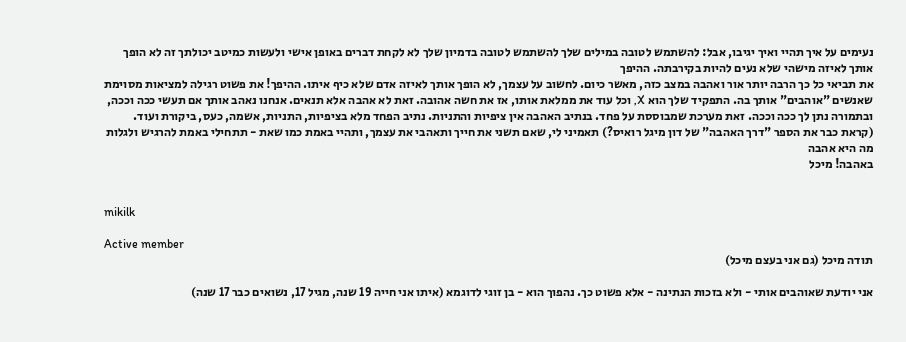נעימים על איך תהיי ואיך יגיבו, אבל: להשתמש לטובה במילים שלך להשתמש לטובה בדמיון שלך לא לקחת דברים באופן אישי ולעשות כמיטב יכולתך זה לא הופך אותך לאיזה מישהי שלא נעים להיות בקירבתה. ההיפך
את תביאי כל כך הרבה יותר אור ואהבה במצב כזה, מאשר כיום. לחשוב על עצמך, לא הופך אותך לאיזה אדם שלא כיף איתו. ההיפך! את פשוט רגילה למציאות מסוימת שאנשים "אוהבים" אותך בה. התפקיד שלך הוא X, וכל עוד את ממלאת אותו, אז את חשה אהובה. זאת לא אהבה אלא תנאים. אנחנו נאהב אותך אם תעשי ככה וככה, ובתמורה נתן לך ככה וככה. זאת מערכת שמבוססת על פחד. בנתיב האהבה אין ציפיות והתניות. נתיב הפחד מלא בציפיות, התניות, אשמה, כעס, ביקורת ועוד. (קראת כבר את הספר "דרך האהבה" של דון מיגל רואיס?) תאמיני לי, שאם תשני את חייך ותאהבי את עצמך, ותהיי באמת כמו שאת - תתחילי באמת להרגיש ולגלות מה היא אהבה
באהבה! מיכל


mikilk

Active member
תודה מיכל (גם אני בעצם מיכל)

אני יודעת שאוהבים אותי - ולא בזכות הנתינה - אלא פשוט כך. נהפוך הוא - בן זוגי לדוגמא (איתו אני חייה 19 שנה, מגיל 17, נשואים כבר 17 שנה)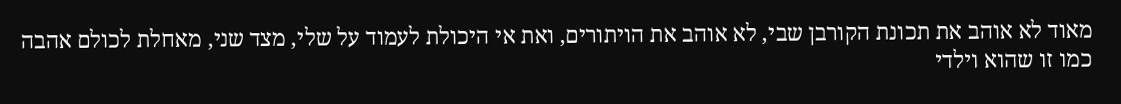מאוד לא אוהב את תכונת הקורבן שבי, לא אוהב את הויתורים, ואת אי היכולת לעמוד על שלי, מצד שני, מאחלת לכולם אהבה כמו זו שהוא וילדי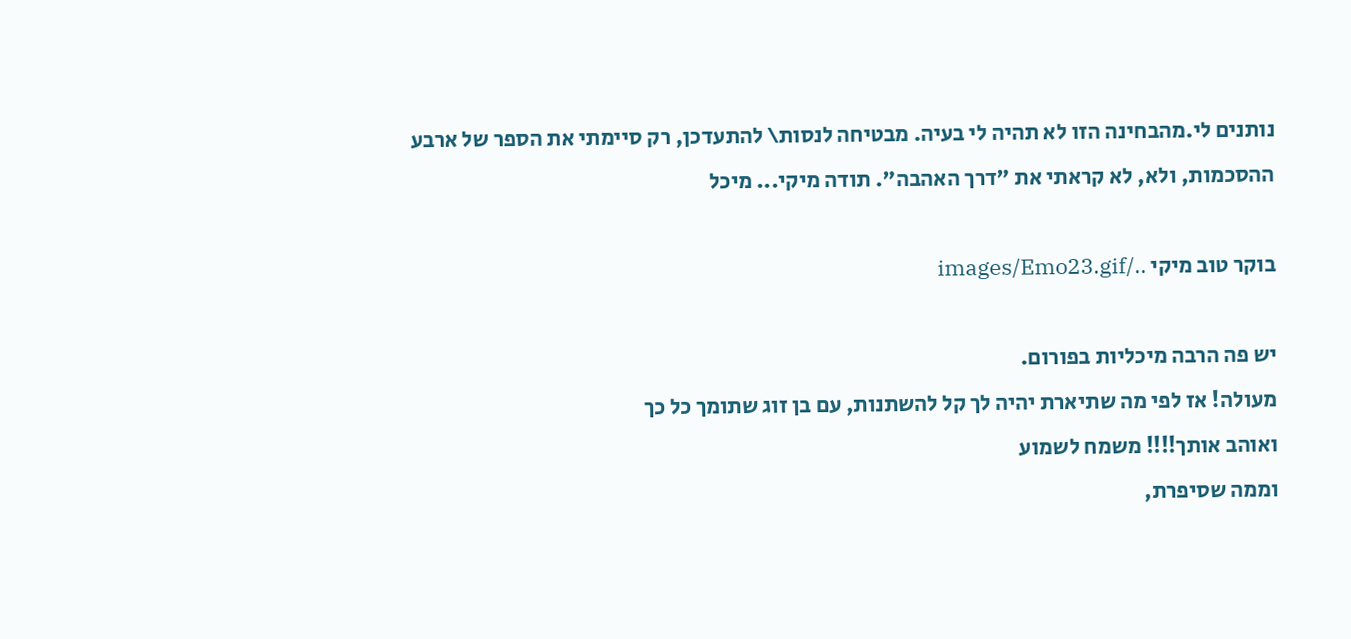נותנים לי.מהבחינה הזו לא תהיה לי בעיה. מבטיחה לנסות\ להתעדכן, רק סיימתי את הספר של ארבע ההסכמות, ולא, לא קראתי את "דרך האהבה". תודה מיקי... מיכל

בוקר טוב מיקי ../images/Emo23.gif

יש פה הרבה מיכליות בפורום.
מעולה! אז לפי מה שתיארת יהיה לך קל להשתנות, עם בן זוג שתומך כל כך
ואוהב אותך!!!! משמח לשמוע
וממה שסיפרת,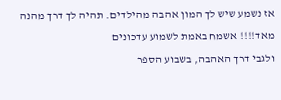אז נשמע שיש לך המון אהבה מהילדים. תהיה לך דרך מהנה מאד!!!! אשמח באמת לשמוע עדכונים
ולגבי דרך האהבה, בשבוע הספר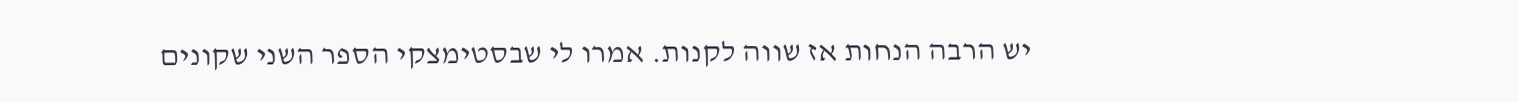יש הרבה הנחות אז שווה לקנות. אמרו לי שבסטימצקי הספר השני שקונים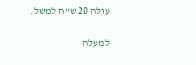עולה 20 ש"ח למשל.

למעלה